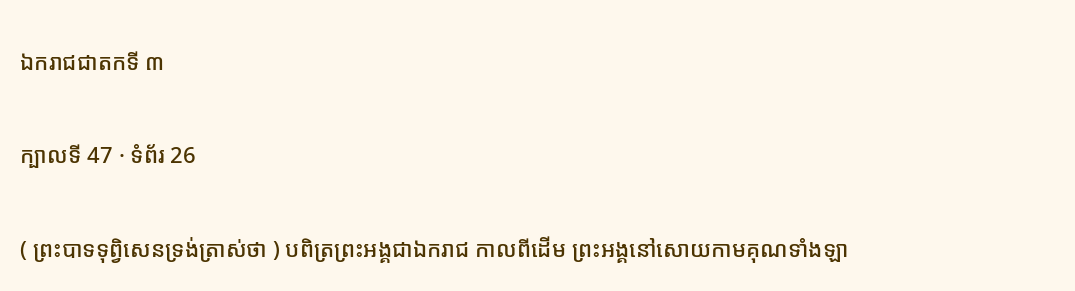ឯករាជជាតកទី ៣

ក្បាលទី 47 · ទំព័រ 26

( ព្រះបាទទុព្វិសេនទ្រង់ត្រាស់ថា ) បពិត្រព្រះអង្គជាឯករាជ កាលពីដើម ព្រះអង្គនៅសោយកាមគុណទាំងឡា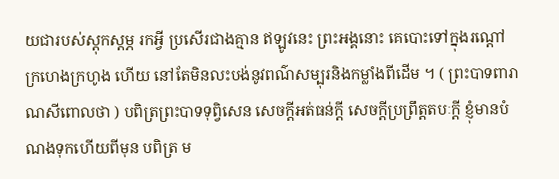យជារបស់ស្តុកស្តម្ភ រកអ្វី ប្រសើរជាងគ្មាន ឥឡូវនេះ ព្រះអង្គនោះ គេបោះទៅក្នុងរណ្តៅក្រហេងក្រហូង ហើយ នៅតែមិនលះបង់នូវពណ៌សម្បុរនិងកម្លាំងពីដើម ។ ( ព្រះបាទពារាណសីពោលថា ) បពិត្រព្រះបាទទុព្វិសេន សេចក្តីអត់ធន់ក្តី សេចក្តីប្រព្រឹត្តតបៈក្តី ខ្ញុំមានបំណងទុកហើយពីមុន បពិត្រ ម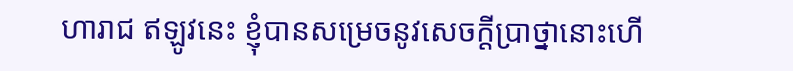ហារាជ ឥឡូវនេះ ខ្ញុំបានសម្រេចនូវសេចក្តីប្រាថ្នានោះហើ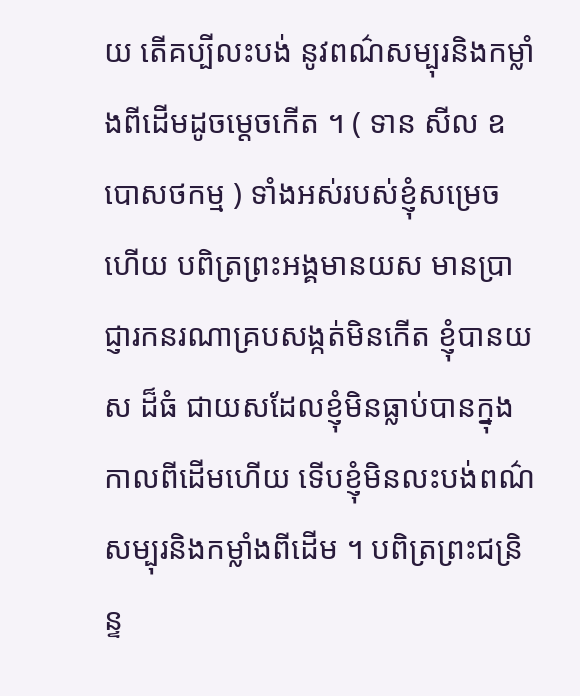យ តើគប្បីលះបង់ នូវពណ៌សម្បុរនិងកម្លាំងពីដើមដូចម្តេចកើត ។ ( ទាន សីល ឧបោសថកម្ម ) ទាំងអស់របស់ខ្ញុំសម្រេចហើយ បពិត្រព្រះអង្គមានយស មានប្រាជ្ញារកនរណាគ្របសង្កត់មិនកើត ខ្ញុំបានយស ដ៏ធំ ជាយសដែលខ្ញុំមិនធ្លាប់បានក្នុងកាលពីដើមហើយ ទើបខ្ញុំមិនលះបង់ពណ៌ សម្បុរនិងកម្លាំងពីដើម ។ បពិត្រព្រះជន្រិន្ទ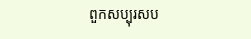ពួកសប្បុរសប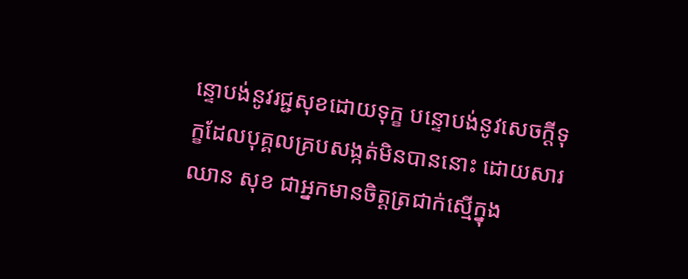ន្ទោបង់នូវរជ្ជសុខដោយទុក្ខ បន្ទោបង់នូវសេចក្តីទុក្ខដែលបុគ្គលគ្របសង្កត់មិនបាននោះ ដោយសារឈាន សុខ ជាអ្នកមានចិត្តត្រជាក់ស្មើក្នុង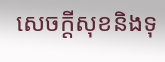សេចក្តីសុខនិងទុ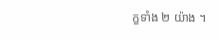ក្ខទាំង ២ យ៉ាង ។